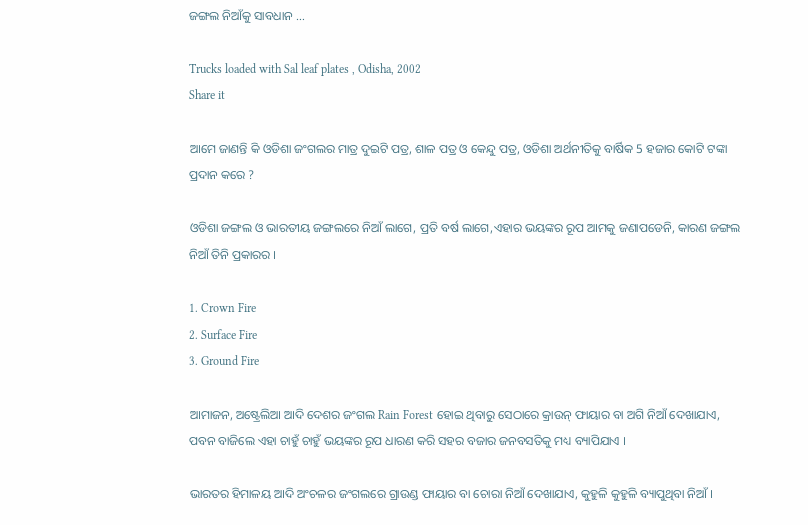ଜଙ୍ଗଲ ନିଆଁକୁ ସାବଧାନ …

Trucks loaded with Sal leaf plates , Odisha, 2002
Share it

ଆମେ ଜାଣନ୍ତି କି ଓଡିଶା ଜଂଗଲର ମାତ୍ର ଦୁଇଟି ପତ୍ର, ଶାଳ ପତ୍ର ଓ କେନ୍ଦୁ ପତ୍ର, ଓଡିଶା ଅର୍ଥନୀତିକୁ ବାର୍ଷିକ 5 ହଜାର କୋଟି ଟଙ୍କା ପ୍ରଦାନ କରେ ?

ଓଡିଶା ଜଙ୍ଗଲ ଓ ଭାରତୀୟ ଜଙ୍ଗଲରେ ନିଆଁ ଲାଗେ, ପ୍ରତି ବର୍ଷ ଲାଗେ,ଏହାର ଭୟଙ୍କର ରୂପ ଆମକୁ ଜଣାପଡେନି, କାରଣ ଜଙ୍ଗଲ ନିଆଁ ତିନି ପ୍ରକାରର ।

1. Crown Fire
2. Surface Fire
3. Ground Fire

ଆମାଜନ, ଅଷ୍ଟ୍ରେଲିଆ ଆଦି ଦେଶର ଜଂଗଲ Rain Forest ହୋଇ ଥିବାରୁ ସେଠାରେ କ୍ରାଉନ୍ ଫାୟାର ବା ଅଗି ନିଆଁ ଦେଖାଯାଏ,
ପବନ ବାଜିଲେ ଏହା ଚାହୁଁ ଚାହୁଁ ଭୟଙ୍କର ରୂପ ଧାରଣ କରି ସହର ବଜାର ଜନବସତିକୁ ମଧ୍ୟ ବ୍ୟାପିଯାଏ ।

ଭାରତର ହିମାଳୟ ଆଦି ଅଂଚଳର ଜଂଗଲରେ ଗ୍ରାଉଣ୍ଡ ଫାୟାର ବା ଚୋରା ନିଆଁ ଦେଖାଯାଏ, କୁହୁଳି କୁହୁଳି ବ୍ୟାପୁଥିବା ନିଆଁ ।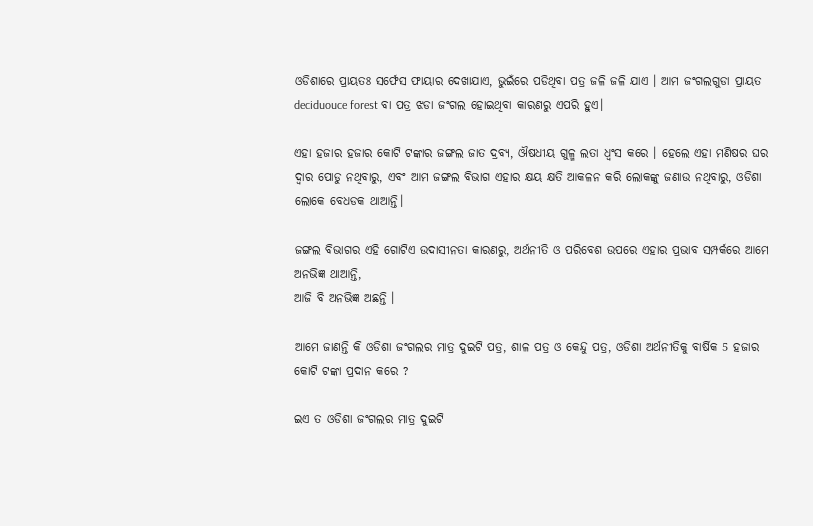ଓଡିଶାରେ ପ୍ରାୟତଃ ସର୍ଫେସ ଫାୟାର ଦେଖାଯାଏ, ଭୁଇଁରେ ପଡିଥିବା ପତ୍ର ଜଳି ଜଳି ଯାଏ । ଆମ ଜଂଗଲଗୁଡା ପ୍ରାୟତ deciduouce forest ବା ପତ୍ର ଝଡା ଜଂଗଲ ହୋଇଥିବା କାରଣରୁ ଏପରି ହୁଏ।

ଏହା ହଜାର ହଜାର କୋଟି ଟଙ୍କାର ଜଙ୍ଗଲ ଜାତ ଦ୍ରବ୍ୟ, ଔଷଧୀୟ ଗୁଳ୍ମ ଲତା ଧ୍ୱଂସ କରେ । ହେଲେ ଏହା ମଣିଷର ଘର ଦ୍ୱାର ପୋଡୁ ନଥିବାରୁ, ଏବଂ ଆମ ଜଙ୍ଗଲ ବିଭାଗ ଏହାର କ୍ଷୟ କ୍ଷତି ଆକଳନ କରି ଲୋକଙ୍କୁ ଜଣାଉ ନଥିବାରୁ, ଓଡିଶା ଲୋକେ ବେଧଡକ ଥାଆନ୍ତି।

ଜଙ୍ଗଲ ବିଭାଗର ଏହି ଗୋଟିଏ ଉଦାସୀନତା କାରଣରୁ, ଅର୍ଥନୀତି ଓ ପରିବେଶ ଉପରେ ଏହାର ପ୍ରଭାବ ସମ୍ପର୍କରେ ଆମେ ଅନଭିଜ୍ଞ ଥାଆନ୍ତି,
ଆଜି ବି ଅନଭିଜ୍ଞ ଅଛନ୍ତି ।

ଆମେ ଜାଣନ୍ତି କି ଓଡିଶା ଜଂଗଲର ମାତ୍ର ଦୁଇଟି ପତ୍ର, ଶାଳ ପତ୍ର ଓ କେନ୍ଦୁ ପତ୍ର, ଓଡିଶା ଅର୍ଥନୀତିକୁ ବାର୍ଷିକ 5 ହଜାର କୋଟି ଟଙ୍କା ପ୍ରଦାନ କରେ ?

ଇଏ ତ ଓଡିଶା ଜଂଗଲର ମାତ୍ର ଦୁଇଟି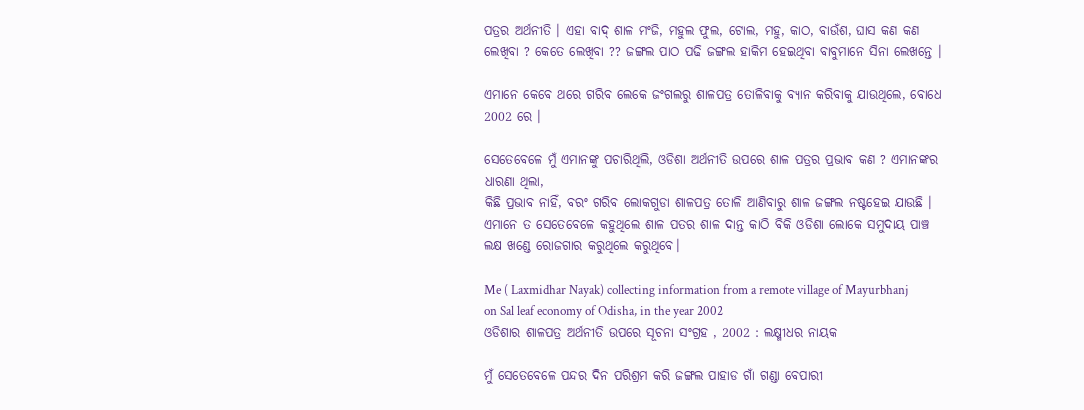ପତ୍ରର ଅର୍ଥନୀତି । ଏହା ବାଦ୍ ଶାଳ ମଂଜି, ମହୁଲ ଫୁଲ, ଟୋଲ, ମହୁ, କାଠ, ବାଉଁଶ, ଘାସ କଣ କଣ ଲେଖିବା ? କେତେ ଲେଖିବା ?? ଜଙ୍ଗଲ ପାଠ ପଢି ଜଙ୍ଗଲ ହାକିମ ହେଇଥିବା ବାବୁମାନେ ସିନା ଲେଖନ୍ତେ ।

ଏମାନେ କେବେ ଥରେ ଗରିବ ଲେକେ ଜଂଗଲରୁ ଶାଳପତ୍ର ତୋଳିବାକୁ ବ୍ୟାନ କରିବାକୁ ଯାଉଥିଲେ, ବୋଧେ 2002 ରେ ।

ସେତେବେଳେ ମୁଁ ଏମାନଙ୍କୁ ପଚାରିଥିଲି, ଓଡିଶା ଅର୍ଥନୀତି ଉପରେ ଶାଳ ପତ୍ରର ପ୍ରଭାବ କଣ ? ଏମାନଙ୍କର ଧାରଣା ଥିଲା,
କିଛି ପ୍ରଭାବ ନାହିଁ, ବରଂ ଗରିବ ଲୋକଗୁଡା ଶାଳପତ୍ର ତୋଳି ଆଣିବାରୁ ଶାଳ ଜଙ୍ଗଲ ନଷ୍ଟହେଇ ଯାଉଛି । ଏମାନେ ତ ସେତେବେଳେ କହୁଥିଲେ ଶାଳ ପତର ଶାଳ ଦାନ୍ତ କାଠି ବିକି ଓଡିଶା ଲୋକେ ସମୁଦାୟ ପାଞ୍ଚ ଲକ୍ଷ ଖଣ୍ଡେ ରୋଜଗାର କରୁଥିଲେ କରୁଥିବେ।

Me ( Laxmidhar Nayak) collecting information from a remote village of Mayurbhanj on Sal leaf economy of Odisha, in the year 2002
ଓଡିଶାର ଶାଳପତ୍ର ଅର୍ଥନୀତି ଉପରେ ସୂଚନା ସଂଗ୍ରହ , 2002 : ଲକ୍ଷ୍ମୀଧର ନାୟକ

ମୁଁ ସେତେବେଳେ ପନ୍ଦର ଦିନ ପରିଶ୍ରମ କରି ଜଙ୍ଗଲ ପାହାଡ ଗାଁ ଗଣ୍ଡା ବେପାରୀ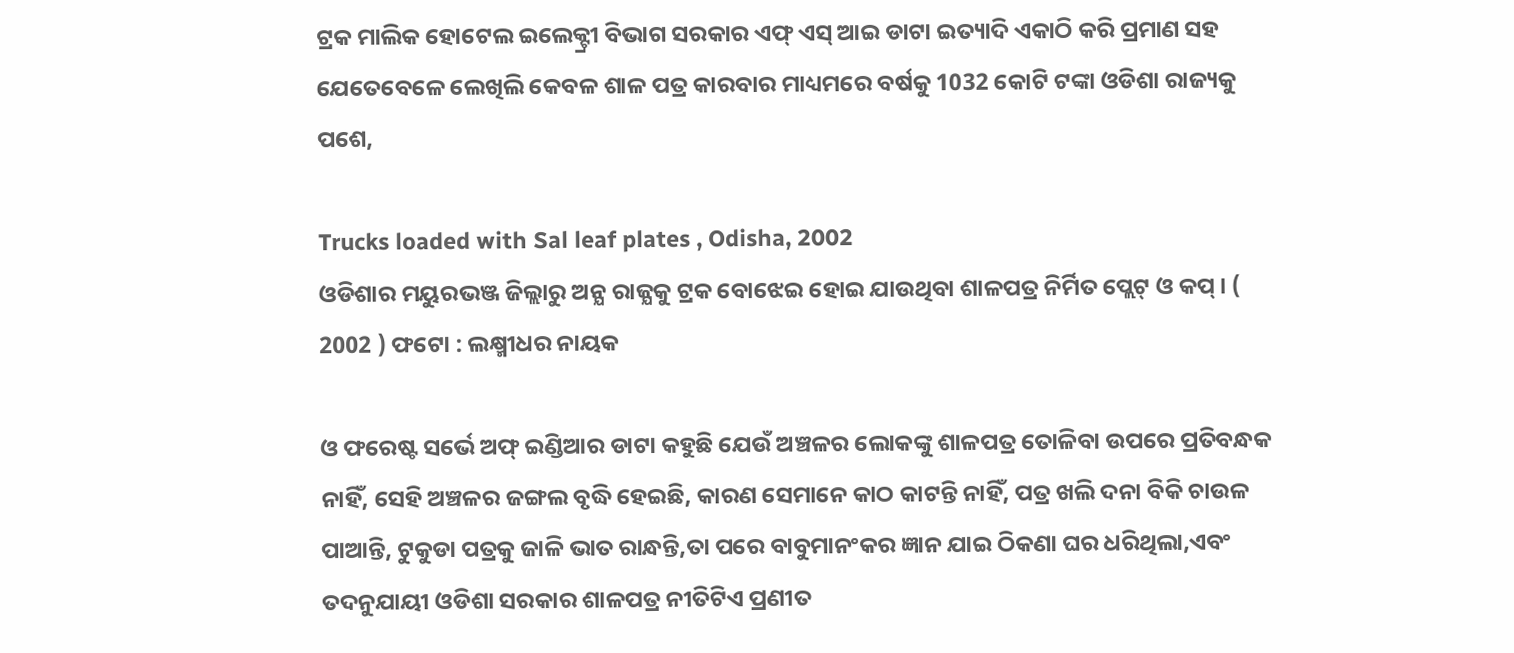ଟ୍ରକ ମାଲିକ ହୋଟେଲ ଇଲେକ୍ଟ୍ରୀ ବିଭାଗ ସରକାର ଏଫ୍ ଏସ୍ ଆଇ ଡାଟା ଇତ୍ୟାଦି ଏକାଠି କରି ପ୍ରମାଣ ସହ ଯେତେବେଳେ ଲେଖିଲି କେବଳ ଶାଳ ପତ୍ର କାରବାର ମାଧ୍ୟମରେ ବର୍ଷକୁ 1032 କୋଟି ଟଙ୍କା ଓଡିଶା ରାଜ୍ୟକୁ ପଶେ,

Trucks loaded with Sal leaf plates , Odisha, 2002
ଓଡିଶାର ମୟୁରଭଞ୍ଜ ଜିଲ୍ଲାରୁ ଅନ୍ଯ ରାଜ୍ଯକୁ ଟ୍ରକ ବୋଝେଇ ହୋଇ ଯାଉଥିବା ଶାଳପତ୍ର ନିର୍ମିତ ପ୍ଲେଟ୍ ଓ କପ୍ । ( 2002 ) ଫଟୋ : ଲକ୍ଷ୍ମୀଧର ନାୟକ

ଓ ଫରେଷ୍ଟ ସର୍ଭେ ଅଫ୍ ଇଣ୍ଡିଆର ଡାଟା କହୁଛି ଯେଉଁ ଅଞ୍ଚଳର ଲୋକଙ୍କୁ ଶାଳପତ୍ର ତୋଳିବା ଉପରେ ପ୍ରତିବନ୍ଧକ ନାହିଁ, ସେହି ଅଞ୍ଚଳର ଜଙ୍ଗଲ ବୃଦ୍ଧି ହେଇଛି, କାରଣ ସେମାନେ କାଠ କାଟନ୍ତି ନାହିଁ, ପତ୍ର ଖଲି ଦନା ବିକି ଚାଉଳ ପାଆନ୍ତି, ଟୁକୁଡା ପତ୍ରକୁ ଜାଳି ଭାତ ରାନ୍ଧନ୍ତି,ତା ପରେ ବାବୁମାନଂକର ଜ୍ଞାନ ଯାଇ ଠିକଣା ଘର ଧରିଥିଲା,ଏବଂ ତଦନୁଯାୟୀ ଓଡିଶା ସରକାର ଶାଳପତ୍ର ନୀତିଟିଏ ପ୍ରଣୀତ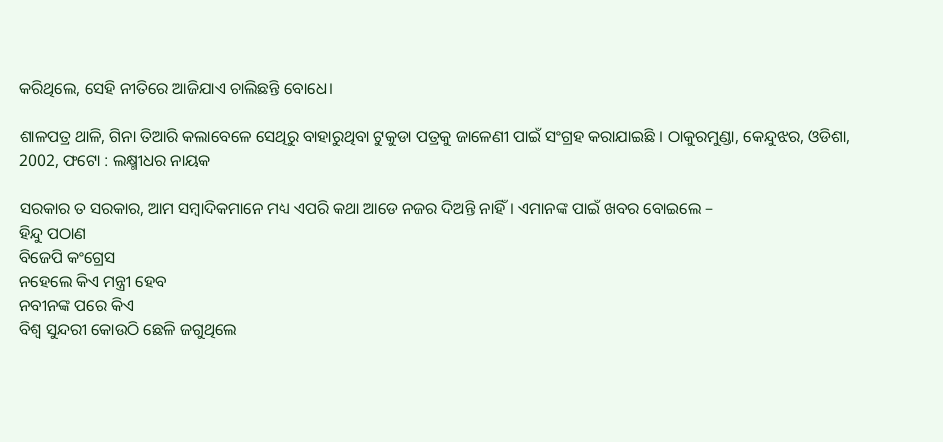କରିଥିଲେ, ସେହି ନୀତିରେ ଆଜିଯାଏ ଚାଲିଛନ୍ତି ବୋଧେ।

ଶାଳପତ୍ର ଥାଳି, ଗିନା ତିଆରି କଲାବେଳେ ସେଥିରୁ ବାହାରୁଥିବା ଟୁକୁଡା ପତ୍ରକୁ ଜାଳେଣୀ ପାଇଁ ସଂଗ୍ରହ କରାଯାଇଛି । ଠାକୁରମୁଣ୍ଡା, କେନ୍ଦୁଝର, ଓଡିଶା, 2002, ଫଟୋ : ଲକ୍ଷ୍ମୀଧର ନାୟକ

ସରକାର ତ ସରକାର, ଆମ ସମ୍ୱାଦିକମାନେ ମଧ୍ୟ ଏପରି କଥା ଆଡେ ନଜର ଦିଅନ୍ତି ନାହିଁ। ଏମାନଙ୍କ ପାଇଁ ଖବର ବୋଇଲେ –
ହିନ୍ଦୁ ପଠାଣ
ବିଜେପି କଂଗ୍ରେସ
ନହେଲେ କିଏ ମନ୍ତ୍ରୀ ହେବ
ନବୀନଙ୍କ ପରେ କିଏ
ବିଶ୍ୱ ସୁନ୍ଦରୀ କୋଉଠି ଛେଳି ଜଗୁଥିଲେ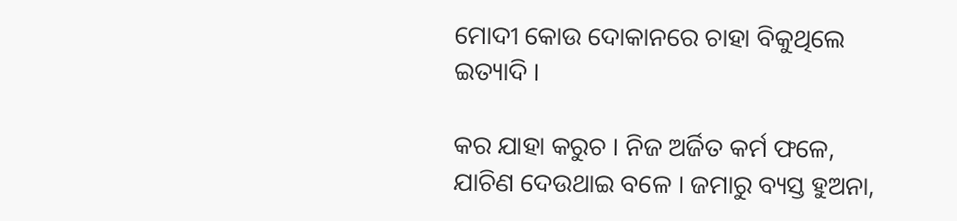ମୋଦୀ କୋଉ ଦୋକାନରେ ଚାହା ବିକୁଥିଲେ ଇତ୍ୟାଦି ।

କର ଯାହା କରୁଚ । ନିଜ ଅର୍ଜିତ କର୍ମ ଫଳେ, ଯାଚିଣ ଦେଉଥାଇ ବଳେ । ଜମାରୁ ବ୍ୟସ୍ତ ହୁଅନା,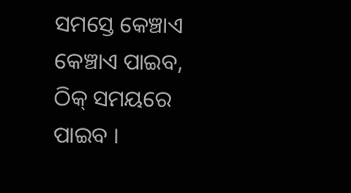ସମସ୍ତେ କେଞ୍ଚାଏ କେଞ୍ଚାଏ ପାଇବ,
ଠିକ୍ ସମୟରେ ପାଇବ ।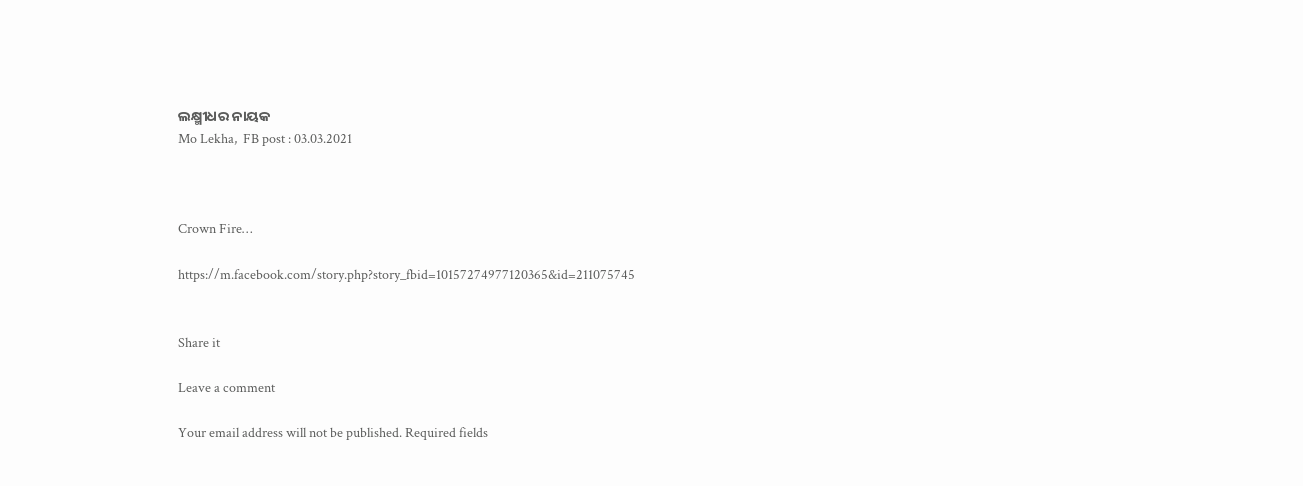ଲକ୍ଷ୍ମୀଧର ନାୟକ
Mo Lekha,  FB post : 03.03.2021



Crown Fire…

https://m.facebook.com/story.php?story_fbid=10157274977120365&id=211075745


Share it

Leave a comment

Your email address will not be published. Required fields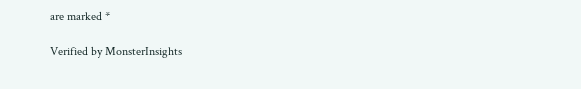are marked *

Verified by MonsterInsights